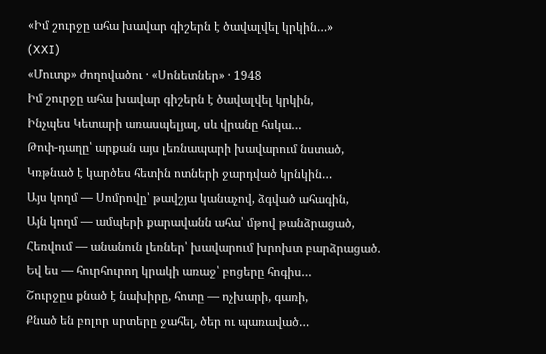«Իմ շուրջը ահա խավար գիշերն է ծավալվել կրկին…»
(XXI)
«Մուտք» ժողովածու · «Սոնետներ» · 1948
Իմ շուրջը ահա խավար գիշերն է ծավալվել կրկին,
Ինչպես Կետարի առասպելյալ, սև վրանը հսկա…
Թոփ-դաղը՝ արքան այս լեռնապարի խավարում նստած,
Կռթնած է կարծես հետին ոտների ջարդված կրնկին…
Այս կողմ — Սոմրովը՝ թավշյա կանաչով, ձգված ահագին,
Այն կողմ — ամպերի քարավանն ահա՝ մթով թանձրացած,
Հեռվում — անանուն լեռներ՝ խավարում խրոխտ բարձրացած.
Եվ ես — հուրհուրող կրակի առաջ՝ բոցերը հոգիս…
Շուրջըս քնած է նախիրը, հոտը — ոչխարի, գառի,
Քնած են բոլոր սրտերը ջահել, ծեր ու պառաված…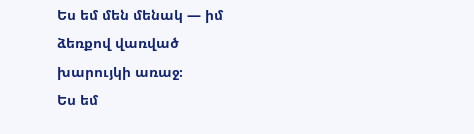Ես եմ մեն մենակ — իմ ձեռքով վառված խարույկի առաջ։
Ես եմ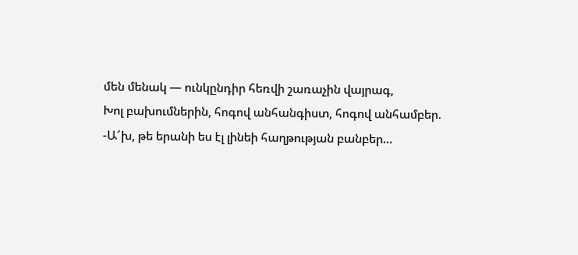մեն մենակ — ունկընդիր հեռվի շառաչին վայրագ,
Խոլ բախումներին, հոգով անհանգիստ, հոգով անհամբեր.
-Ա՜խ, թե երանի ես էլ լինեի հաղթության բանբեր…